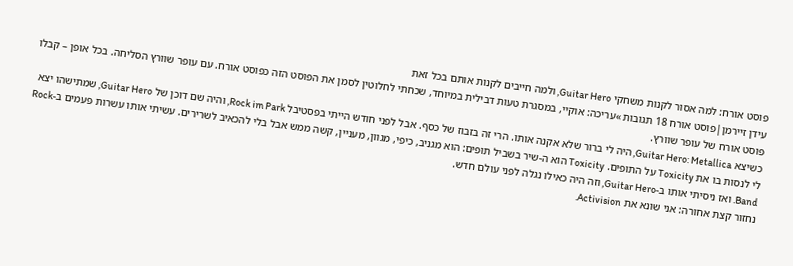פוסט אורח: למה אסור לקנות משחקי Guitar Hero, ולמה חייבים לקנות אותם בכל זאת
עידן זיירמן|פוסט אורח 18 תגובות »עריכה: אוקיי, במסגרת טעות דבילית במיוחד, שכחתי לחלוטין לסמן את הפוסט הזה כפוסט אורח. עם עופר שוורץ הסליחה. בכל אופן – קבלו פוסט אורח של עופר שוורץ.
כשיצא Guitar Hero: Metallica, היה לי ברור שלא אקנה אותו. הרי זה בזבוז של כסף. אבל לפני חודש הייתי בפסטיבל Rock im Park, והיה שם דוכן של Guitar Hero, שמתישהו יצא לי לנסות בו את Toxicity על התופים. Toxicity הוא ה-שיר בשביל תופים: הוא מגניב, כיפי, מגוון, מעניין, קשה ממש אבל בלי להכאיב לשרירים. עשיתי אותו עשרות פעמים ב-Rock Band. ואז ניסיתי אותו ב-Guitar Hero, וזה היה כאילו נגלה לפני עולם חדש.
נחזור קצת אחורה: אני שונא את Activision.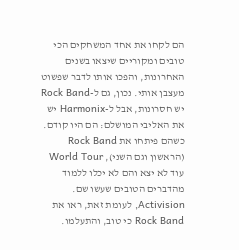הם לקחו את אחד המשחקים הכי טובים ומקוריים שיצאו בשנים האחרונות, והפכו אותו לדבר שפשוט מעצבן אותי. נכון, גם ל-Rock Band יש חסרונות, אבל ל-Harmonix יש את האליבי המושלם: הם היו קודם. כשהם פיתחו את Rock Band (הראשון וגם השני), World Tour עוד לא יצא והם לא יכלו ללמוד מהדברים הטובים שעשו שם. Activision, לעומת זאת, ראו את Rock Band כי טוב, והתעלמו.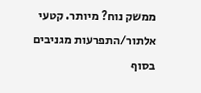ממשק נוח? מיותר. קטעי אלתור/התפרעות מגניבים בסוף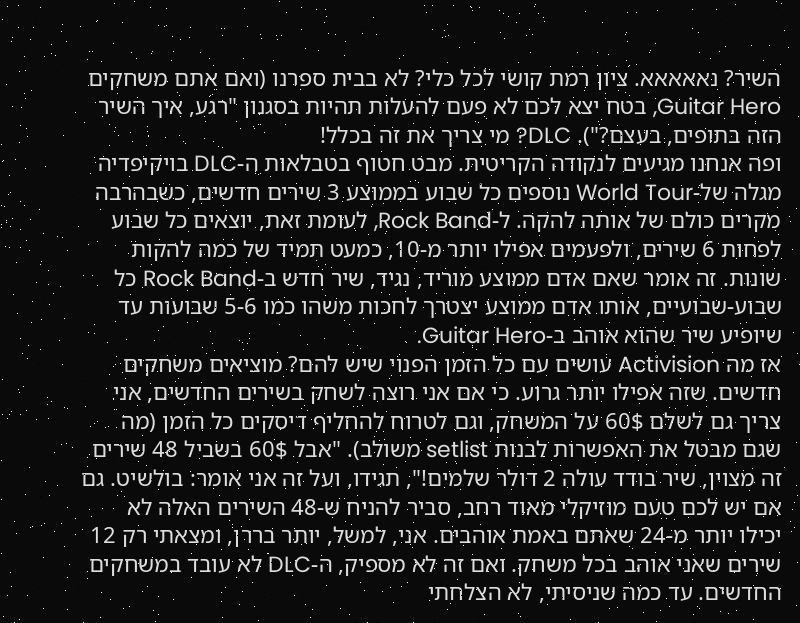השיר? נאאאאא. ציון רמת קושי לכל כלי? לא בבית ספרנו (ואם אתם משחקים Guitar Hero, בטח יצא לכם לא פעם להעלות תהיות בסגנון "רגע, איך השיר הזה בתופים, בעצם?"). DLC? מי צריך את זה בכלל!
ופה אנחנו מגיעים לנקודה הקריטית. מבט חטוף בטבלאות ה-DLC בויקיפדיה מגלה של-World Tour נוספים כל שבוע בממוצע 3 שירים חדשים, כשבהרבה מקרים כולם של אותה להקה. ל-Rock Band, לעומת זאת, יוצאים כל שבוע לפחות 6 שירים, ולפעמים אפילו יותר מ-10, כמעט תמיד של כמה להקות שונות. זה אומר שאם אדם ממוצע מוריד, נגיד, שיר חדש ב-Rock Band כל שבוע-שבועיים, אותו אדם ממוצע יצטרך לחכות משהו כמו 5-6 שבועות עד שיופיע שיר שהוא אוהב ב-Guitar Hero.
אז מה Activision עושים עם כל הזמן הפנוי שיש להם? מוציאים משחקים חדשים. שזה אפילו יותר גרוע. כי אם אני רוצה לשחק בשירים החדשים, אני צריך גם לשלם 60$ על המשחק, וגם לטרוח להחליף דיסקים כל הזמן (מה שגם מבטל את האפשרות לבנות setlist משולב). "אבל 60$ בשביל 48 שירים זה מצוין, שיר בודד עולה 2 דולר שלמים!", תגידו, ועל זה אני אומר: בולשיט. גם אם יש לכם טעם מוזיקלי מאוד רחב, סביר להניח ש-48 השירים האלה לא יכילו יותר מ-24 שאתם באמת אוהבים. אני, למשל, יותר בררן, ומצאתי רק 12 שירים שאני אוהב בכל משחק. ואם זה לא מספיק, ה-DLC לא עובד במשחקים החדשים. עד כמה שניסיתי, לא הצלחתי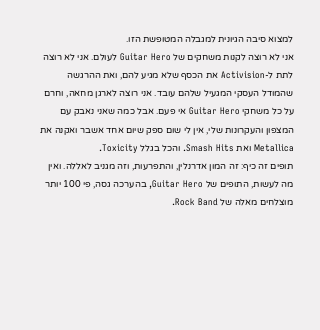למצוא סיבה הגיונית למגבלה המטופשת הזו.
אני לא רוצה לקנות משחקים של Guitar Hero לעולם. אני לא רוצה לתת ל-Activision את הכסף שלא מגיע להם, ואת ההרגשה שהמודל העסקי המגעיל שלהם עובד. אני רוצה לארגן מחאה, וחרם על כל משחקי Guitar Hero אי פעם. אבל כמה שאני נאבק עם המצפון והעקרונות שלי, אין לי שום ספק שיום אחד אשבר ואקנה את Metallica ואת Smash Hits. והכל בגלל Toxicity.
תופים זה כיף: זה המון אדרנלין, והתפרעות, וזה מגניב לאללה. ואין מה לעשות, התופים של Guitar Hero, בהערכה גסה, פי 100 יותר מוצלחים מאלה של Rock Band.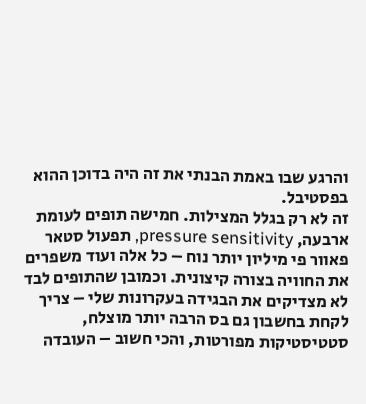והרגע שבו באמת הבנתי את זה היה בדוכן ההוא בפסטיבל.
זה לא רק בגלל המצילות. חמישה תופים לעומת ארבעה, pressure sensitivity, תפעול סטאר פאוור פי מיליון יותר נוח – כל אלה ועוד משפרים את החוויה בצורה קיצונית. וכמובן שהתופים לבד לא מצדיקים את הבגידה בעקרונות שלי – צריך לקחת בחשבון גם בס הרבה יותר מוצלח, סטטיסטיקות מפורטות, והכי חשוב – העובדה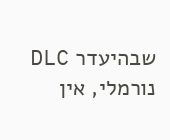שבהיעדר DLC נורמלי, אין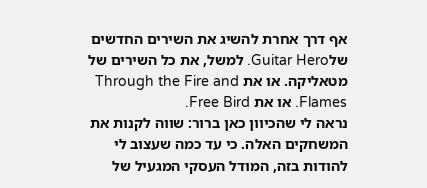אף דרך אחרת להשיג את השירים החדשים שלGuitar Hero. למשל, את כל השירים של מטאליקה. או את Through the Fire and Flames. או את Free Bird.
נראה לי שהכיוון כאן ברור: שווה לקנות את המשחקים האלה. כי עד כמה שעצוב לי להודות בזה, המודל העסקי המגעיל של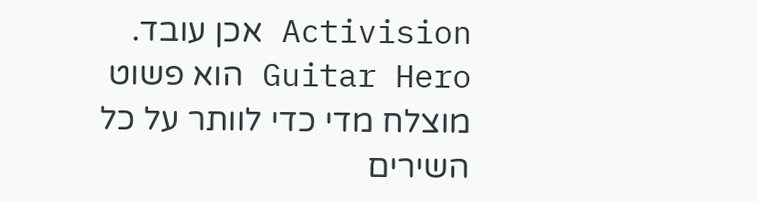Activision אכן עובד. Guitar Hero הוא פשוט מוצלח מדי כדי לוותר על כל השירים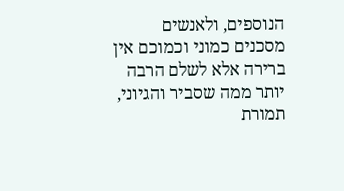הנוספים, ולאנשים מסכנים כמוני וכמוכם אין ברירה אלא לשלם הרבה יותר ממה שסביר והגיוני, תמורת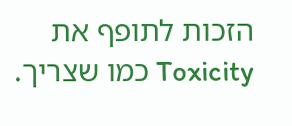הזכות לתופף את Toxicity כמו שצריך.